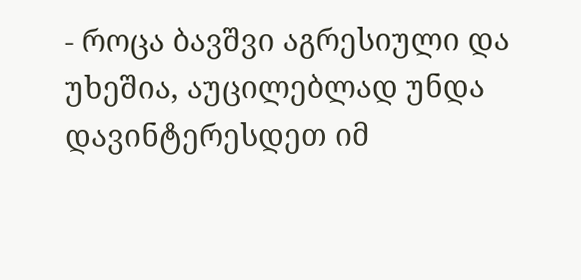- როცა ბავშვი აგრესიული და უხეშია, აუცილებლად უნდა დავინტერესდეთ იმ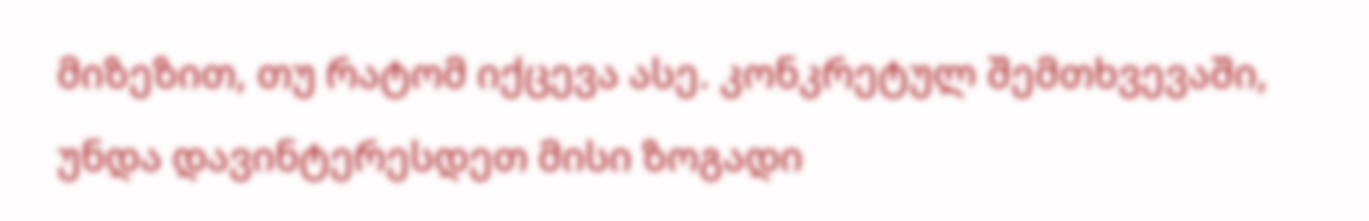მიზეზით, თუ რატომ იქცევა ასე. კონკრეტულ შემთხვევაში, უნდა დავინტერესდეთ მისი ზოგადი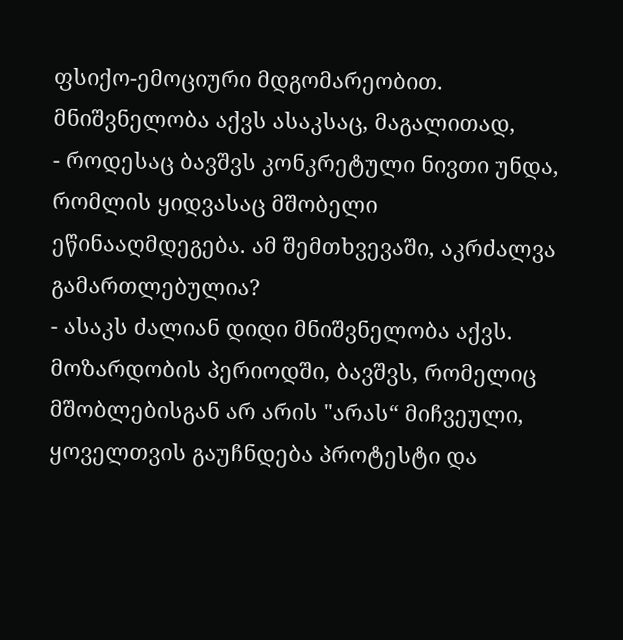ფსიქო-ემოციური მდგომარეობით. მნიშვნელობა აქვს ასაკსაც, მაგალითად,
- როდესაც ბავშვს კონკრეტული ნივთი უნდა, რომლის ყიდვასაც მშობელი ეწინააღმდეგება. ამ შემთხვევაში, აკრძალვა გამართლებულია?
- ასაკს ძალიან დიდი მნიშვნელობა აქვს. მოზარდობის პერიოდში, ბავშვს, რომელიც მშობლებისგან არ არის "არას“ მიჩვეული, ყოველთვის გაუჩნდება პროტესტი და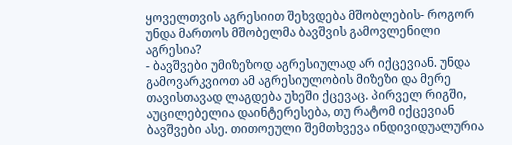ყოველთვის აგრესიით შეხვდება მშობლების- როგორ უნდა მართოს მშობელმა ბავშვის გამოვლენილი აგრესია?
- ბავშვები უმიზეზოდ აგრესიულად არ იქცევიან. უნდა გამოვარკვიოთ ამ აგრესიულობის მიზეზი და მერე თავისთავად ლაგდება უხეში ქცევაც. პირველ რიგში, აუცილებელია დაინტერესება, თუ რატომ იქცევიან ბავშვები ასე. თითოეული შემთხვევა ინდივიდუალურია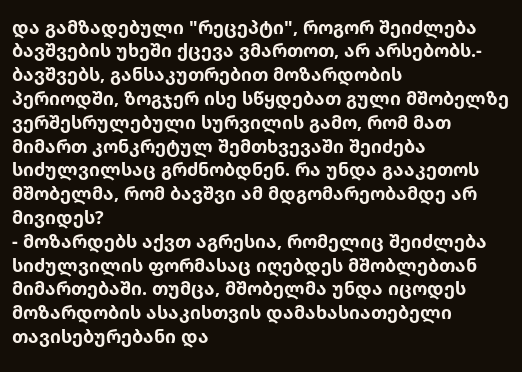და გამზადებული "რეცეპტი", როგორ შეიძლება ბავშვების უხეში ქცევა ვმართოთ, არ არსებობს.- ბავშვებს, განსაკუთრებით მოზარდობის პერიოდში, ზოგჯერ ისე სწყდებათ გული მშობელზე ვერშესრულებული სურვილის გამო, რომ მათ მიმართ კონკრეტულ შემთხვევაში შეიძება სიძულვილსაც გრძნობდნენ. რა უნდა გააკეთოს მშობელმა, რომ ბავშვი ამ მდგომარეობამდე არ მივიდეს?
- მოზარდებს აქვთ აგრესია, რომელიც შეიძლება სიძულვილის ფორმასაც იღებდეს მშობლებთან მიმართებაში. თუმცა, მშობელმა უნდა იცოდეს მოზარდობის ასაკისთვის დამახასიათებელი თავისებურებანი და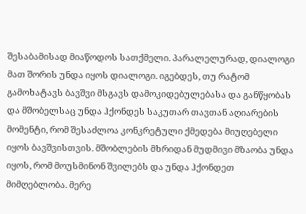შესაბამისად მიაწოდოს სათქმელი. პარალელურად, დიალოგი მათ შორის უნდა იყოს დიალოგი. იგებდეს, თუ რატომ გამოხატავს ბავშვი მსგავს დამოკიდებულებასა და განწყობას და მშობელსაც უნდა ჰქონდეს საკუთარ თავთან აღიარების მომენტი, რომ შესაძლოა კონკრეტული ქმედება მიუღებელი იყოს ბავშვისთვის. მშობლების მხრიდან მუდმივი მზაობა უნდა იყოს, რომ მოუსმინონ შვილებს და უნდა ჰქონდეთ მიმღებლობა. მერე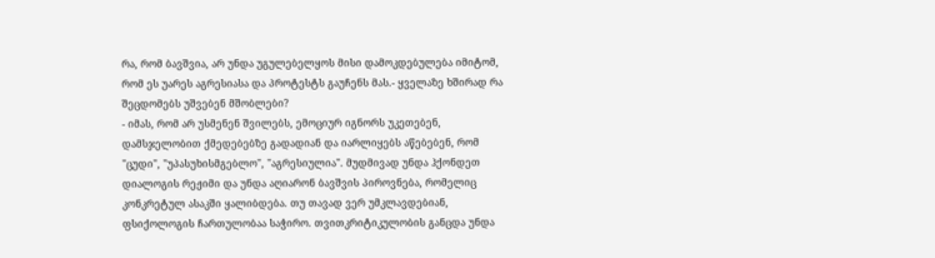რა, რომ ბავშვია, არ უნდა უგულებელყოს მისი დამოკდებულება იმიტომ, რომ ეს უარეს აგრესიასა და პროტესტს გაუჩენს მას.- ყველაზე ხშირად რა შეცდომებს უშვებენ მშობლები?
- იმას, რომ არ უსმენენ შვილებს, ემოციურ იგნორს უკეთებენ, დამსჯელობით ქმედებებზე გადადიან და იარლიყებს აწებებენ, რომ "ცუდი", "უპასუხისმგებლო", "აგრესიულია". მუდმივად უნდა ჰქონდეთ დიალოგის რეჟიმი და უნდა აღიარონ ბავშვის პიროვნება, რომელიც კონკრეტულ ასაკში ყალიბდება. თუ თავად ვერ უმკლავდებიან, ფსიქოლოგის ჩართულობაა საჭირო. თვითკრიტიკულობის განცდა უნდა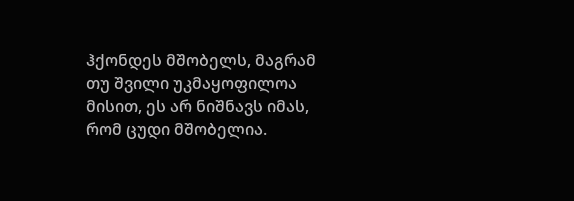ჰქონდეს მშობელს, მაგრამ თუ შვილი უკმაყოფილოა მისით, ეს არ ნიშნავს იმას, რომ ცუდი მშობელია.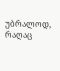უბრალოდ, რაღაც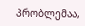პრობლემაა,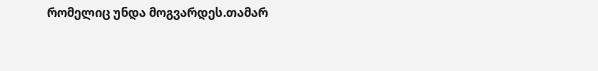რომელიც უნდა მოგვარდეს.თამარ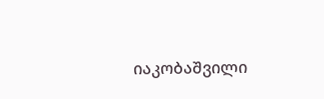იაკობაშვილი